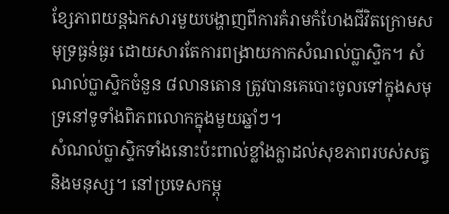ខ្សែភាពយន្តឯកសារមួយបង្ហាញពីការគំរាមកំហែងជីវិតក្រោមសមុទ្រធ្ងន់ធ្ងរ ដោយសារតែការពង្រាយកាកសំណល់ប្លាស្ទិក។ សំណល់ប្លាស្ទិកចំនួន ៨លានតោន ត្រូវបានគេបោះចូលទៅក្នុងសមុទ្រនៅទូទាំងពិភពលោកក្នុងមួយឆ្នាំៗ។
សំណល់ប្លាស្ទិកទាំងនោះប៉ះពាល់ខ្លាំងក្លាដល់សុខភាពរបស់សត្វ និងមនុស្ស។ នៅប្រទេសកម្ពុ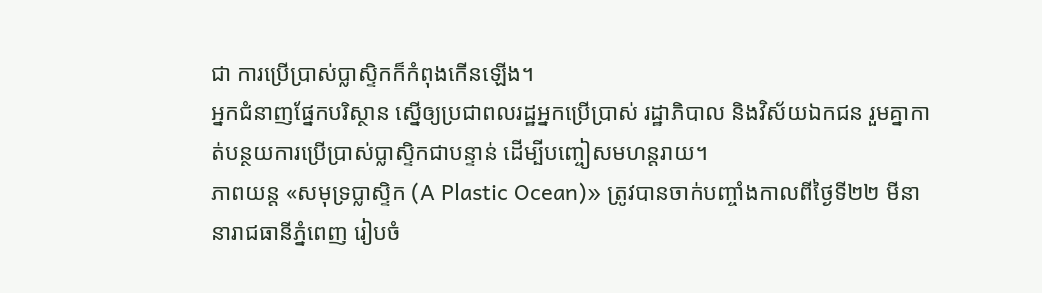ជា ការប្រើប្រាស់ប្លាស្ទិកក៏កំពុងកើនឡើង។
អ្នកជំនាញផ្នែកបរិស្ថាន ស្នើឲ្យប្រជាពលរដ្ឋអ្នកប្រើប្រាស់ រដ្ឋាភិបាល និងវិស័យឯកជន រួមគ្នាកាត់បន្ថយការប្រើប្រាស់ប្លាស្ទិកជាបន្ទាន់ ដើម្បីបញ្ចៀសមហន្តរាយ។
ភាពយន្ត «សមុទ្រប្លាស្ទិក (A Plastic Ocean)» ត្រូវបានចាក់បញ្ចាំងកាលពីថ្ងៃទី២២ មីនា នារាជធានីភ្នំពេញ រៀបចំ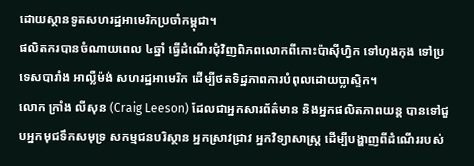ដោយស្ថានទូតសហរដ្ឋអាមេរិកប្រចាំកម្ពុជា។
ផលិតករបានចំណាយពេល ៤ឆ្នាំ ធ្វើដំណើរជុំវិញពិភពលោកពីកោះប៉ាស៊ីហ្វិក ទៅហុងកុង ទៅប្រទេសបារាំង អាល្លឺម៉ង់ សហរដ្ឋអាមេរិក ដើម្បីថតទិដ្ឋភាពការបំពុលដោយប្លាស្ទិក។
លោក ក្រាំង លីសុន (Craig Leeson) ដែលជាអ្នកសារព័ត៌មាន និងអ្នកផលិតភាពយន្ត បានទៅជួបអ្នកមុជទឹកសមុទ្រ សកម្មជនបរិស្ថាន អ្នកស្រាវជ្រាវ អ្នកវិទ្យាសាស្ត្រ ដើម្បីបង្ហាញពីដំណើររបស់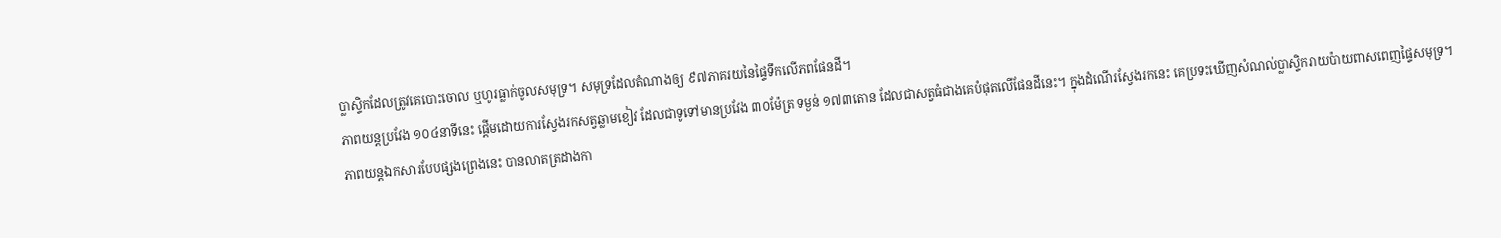ប្លាស្ទិកដែលត្រូវគេបោះចោល ឬហូរធ្លាក់ចូលសមុទ្រ។ សមុទ្រដែលតំណាងឲ្យ ៩៧ភាគរយនៃផ្ទៃទឹកលើភពផែនដី។
ភាពយន្តប្រវែង ១០៤នាទីនេះ ផ្ដើមដោយការស្វែងរកសត្វឆ្លាមខៀវ ដែលជាទូទៅមានប្រវែង ៣០ម៉ែត្រ ទម្ងន់ ១៧៣តោន ដែលជាសត្វធំជាងគេបំផុតលើផែនដីនេះ។ ក្នុងដំណើរស្វែងរកនេះ គេប្រទះឃើញសំណល់ប្លាស្ទិករាយប៉ាយពាសពេញផ្ទៃសមុទ្រ។
ភាពយន្តឯកសារបែបផ្សងព្រេងនេះ បានលាតត្រដាងកា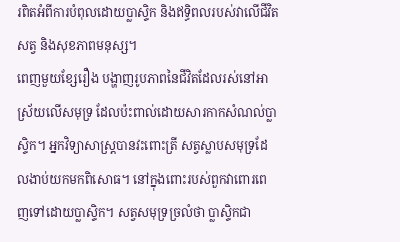រពិតអំពីការបំពុលដោយប្លាស្ទិក និងឥទ្ធិពលរបស់វាលើជីវិតសត្វ និងសុខភាពមនុស្ស។
ពេញមួយខ្សែរឿង បង្ហាញរូបភាពនៃជីវិតដែលរស់នៅអាស្រ័យលើសមុទ្រ ដែលប៉ះពាល់ដោយសារកាកសំណល់ប្លាស្ទិក។ អ្នកវិទ្យាសាស្ត្របានវះពោះត្រី សត្វស្លាបសមុទ្រដែលងាប់យកមកពិសោធ។ នៅក្នុងពោះរបស់ពួកវាពោរពេញទៅដោយប្លាស្ទិក។ សត្វសមុទ្រច្រលំថា ប្លាស្ទិកជា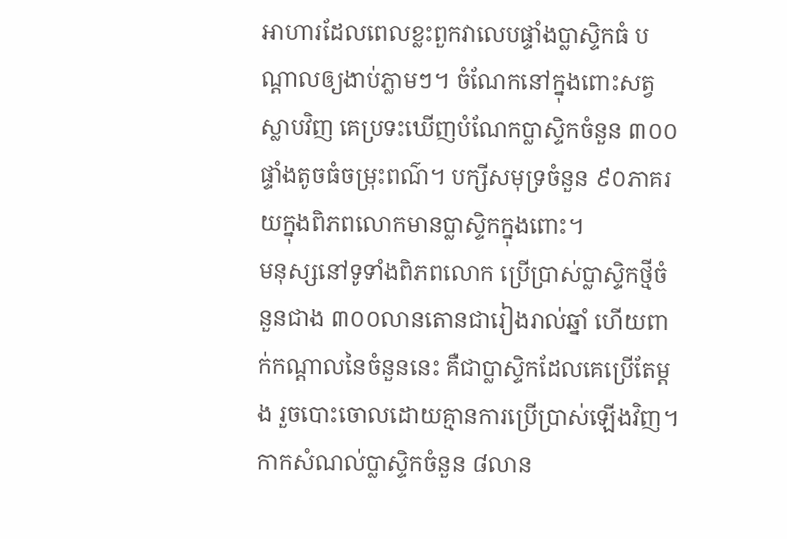អាហារដែលពេលខ្លះពួកវាលេបផ្ទាំងប្លាស្ទិកធំ បណ្ដាលឲ្យងាប់ភ្លាមៗ។ ចំណែកនៅក្នុងពោះសត្វស្លាបវិញ គេប្រទះឃើញបំណែកប្លាស្ទិកចំនួន ៣០០ផ្ទាំងតូចធំចម្រុះពណ៌។ បក្សីសមុទ្រចំនួន ៩០ភាគរយក្នុងពិភពលោកមានប្លាស្ទិកក្នុងពោះ។
មនុស្សនៅទូទាំងពិភពលោក ប្រើប្រាស់ប្លាស្ទិកថ្មីចំនួនជាង ៣០០លានតោនជារៀងរាល់ឆ្នាំ ហើយពាក់កណ្ដាលនៃចំនួននេះ គឺជាប្លាស្ទិកដែលគេប្រើតែម្តង រួចបោះចោលដោយគ្មានការប្រើប្រាស់ឡើងវិញ។
កាកសំណល់ប្លាស្ទិកចំនួន ៨លាន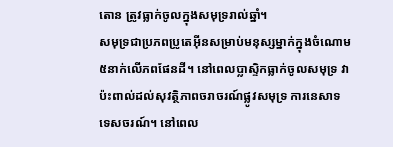តោន ត្រូវធ្លាក់ចូលក្នុងសមុទ្ររាល់ឆ្នាំ។
សមុទ្រជាប្រភពប្រូតេអ៊ីនសម្រាប់មនុស្សម្នាក់ក្នុងចំណោម ៥នាក់លើភពផែនដី។ នៅពេលប្លាស្ទិកធ្លាក់ចូលសមុទ្រ វាប៉ះពាល់ដល់សុវត្ថិភាពចរាចរណ៍ផ្លូវសមុទ្រ ការនេសាទ ទេសចរណ៍។ នៅពេល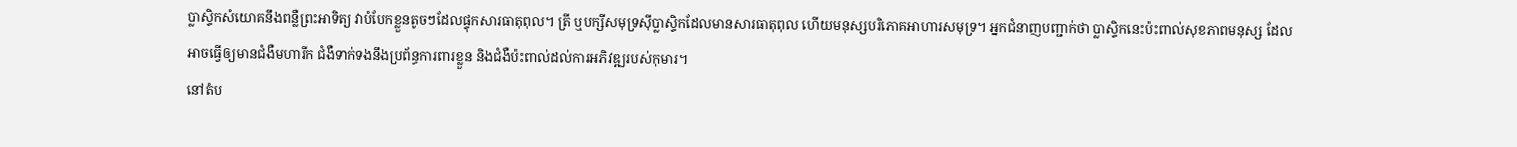ប្លាស្ទិកសំយោគនឹងពន្លឺព្រះអាទិត្យ វាបំបែកខ្លួនតូចៗដែលផ្ទុកសារធាតុពុល។ ត្រី ឬបក្សីសមុទ្រស៊ីប្លាស្ទិកដែលមានសារធាតុពុល ហើយមនុស្សបរិភោគអាហារសមុទ្រ។ អ្នកជំនាញបញ្ជាក់ថា ប្លាស្ទិកនេះប៉ះពាល់សុខភាពមនុស្ស ដែលអាចធ្វើឲ្យមានជំងឺមហារីក ជំងឺទាក់ទងនឹងប្រព័ន្ធការពារខ្លួន និងជំងឺប៉ះពាល់ដល់ការអភិវឌ្ឍរបស់កុមារ។
នៅតំប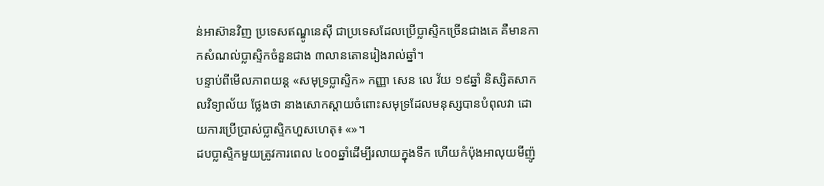ន់អាស៊ានវិញ ប្រទេសឥណ្ឌូនេស៊ី ជាប្រទេសដែលប្រើប្លាស្ទិកច្រើនជាងគេ គឺមានកាកសំណល់ប្លាស្ទិកចំនួនជាង ៣លានតោនរៀងរាល់ឆ្នាំ។
បន្ទាប់ពីមើលភាពយន្ត «សមុទ្រប្លាស្ទិក» កញ្ញា សេន លេ វ័យ ១៩ឆ្នាំ និស្សិតសាកលវិទ្យាល័យ ថ្លែងថា នាងសោកស្ដាយចំពោះសមុទ្រដែលមនុស្សបានបំពុលវា ដោយការប្រើប្រាស់ប្លាស្ទិកហួសហេតុ៖ «»។
ដបប្លាស្ទិកមួយត្រូវការពេល ៤០០ឆ្នាំដើម្បីរលាយក្នុងទឹក ហើយកំប៉ុងអាលុយមីញ៉ូ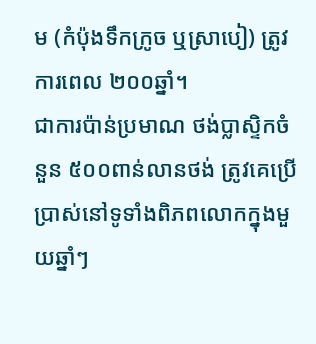ម (កំប៉ុងទឹកក្រូច ឬស្រាបៀ) ត្រូវការពេល ២០០ឆ្នាំ។
ជាការប៉ាន់ប្រមាណ ថង់ប្លាស្ទិកចំនួន ៥០០ពាន់លានថង់ ត្រូវគេប្រើប្រាស់នៅទូទាំងពិភពលោកក្នុងមួយឆ្នាំៗ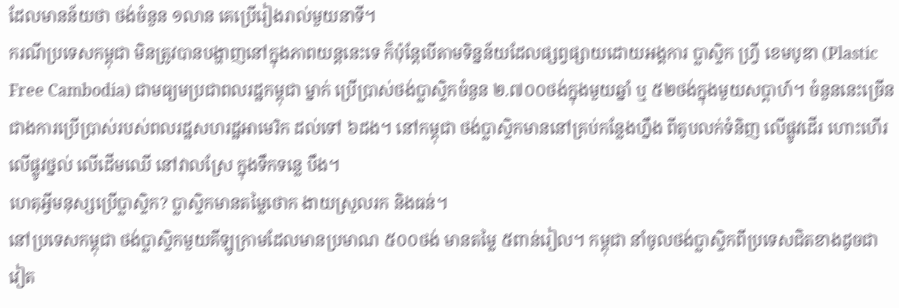ដែលមានន័យថា ថង់ចំនួន ១លាន គេប្រើរៀងរាល់មួយនាទី។
ករណីប្រទេសកម្ពុជា មិនត្រូវបានបង្ហាញនៅក្នុងភាពយន្តនេះទេ ក៏ប៉ុន្តែបើតាមទិន្នន័យដែលផ្សព្វផ្សាយដោយអង្គការ ប្លាស្ទិក ហ្វ្រី ខេមបូឌា (Plastic Free Cambodia) ជាមធ្យមប្រជាពលរដ្ឋកម្ពុជា ម្នាក់ ប្រើប្រាស់ថង់ប្លាស្ទិកចំនួន ២.៧០០ថង់ក្នុងមួយឆ្នាំ ឬ ៥២ថង់ក្នុងមួយសប្ដាហ៍។ ចំនួននេះច្រើនជាងការប្រើប្រាស់របស់ពលរដ្ឋសហរដ្ឋអាមេរិក ដល់ទៅ ៦ដង។ នៅកម្ពុជា ថង់ប្លាស្ទិកមាននៅគ្រប់កន្លែងហ្នឹង ពីតូបលក់ទំនិញ លើផ្លូវដើរ ហោះហើរលើផ្លូវថ្នល់ លើដើមឈើ នៅវាលស្រែ ក្នុងទឹកទន្លេ បឹង។
ហេតុអ្វីមនុស្សប្រើប្លាស្ទិក? ប្លាស្ទិកមានតម្លៃថោក ងាយស្រួលរក និងធន់។
នៅប្រទេសកម្ពុជា ថង់ប្លាស្ទិកមួយគីឡូក្រាមដែលមានប្រមាណ ៥០០ថង់ មានតម្លៃ ៥ពាន់រៀល។ កម្ពុជា នាំចូលថង់ប្លាស្ទិកពីប្រទេសជិតខាងដូចជា វៀត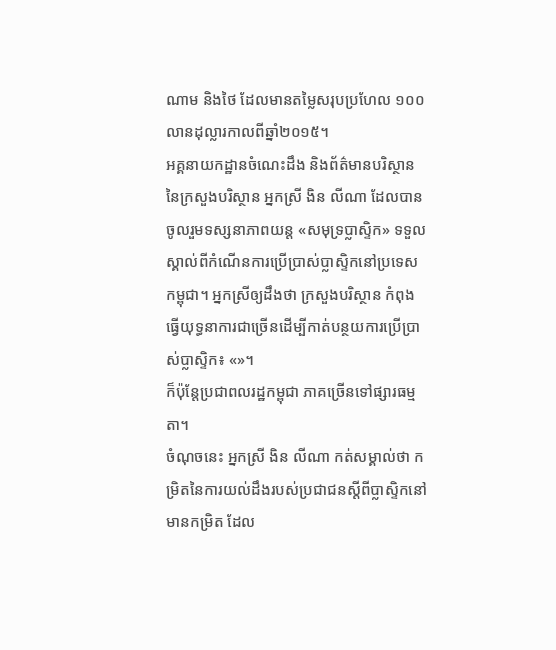ណាម និងថៃ ដែលមានតម្លៃសរុបប្រហែល ១០០លានដុល្លារកាលពីឆ្នាំ២០១៥។
អគ្គនាយកដ្ឋានចំណេះដឹង និងព័ត៌មានបរិស្ថាន នៃក្រសួងបរិស្ថាន អ្នកស្រី ងិន លីណា ដែលបានចូលរួមទស្សនាភាពយន្ត «សមុទ្រប្លាស្ទិក» ទទួលស្គាល់ពីកំណើនការប្រើប្រាស់ប្លាស្ទិកនៅប្រទេសកម្ពុជា។ អ្នកស្រីឲ្យដឹងថា ក្រសួងបរិស្ថាន កំពុងធ្វើយុទ្ធនាការជាច្រើនដើម្បីកាត់បន្ថយការប្រើប្រាស់ប្លាស្ទិក៖ «»។
ក៏ប៉ុន្តែប្រជាពលរដ្ឋកម្ពុជា ភាគច្រើនទៅផ្សារធម្មតា។
ចំណុចនេះ អ្នកស្រី ងិន លីណា កត់សម្គាល់ថា កម្រិតនៃការយល់ដឹងរបស់ប្រជាជនស្ដីពីប្លាស្ទិកនៅមានកម្រិត ដែល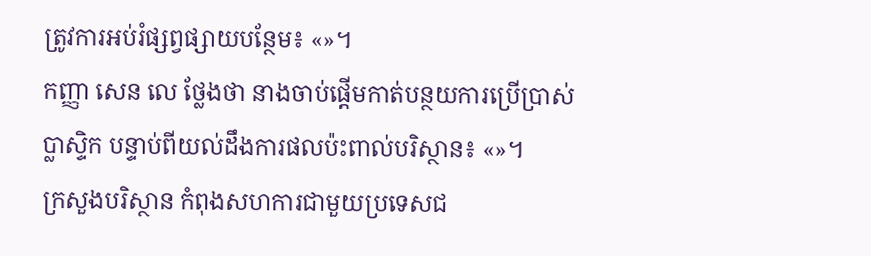ត្រូវការអប់រំផ្សព្វផ្សាយបន្ថែម៖ «»។
កញ្ញា សេន លេ ថ្លែងថា នាងចាប់ផ្តើមកាត់បន្ថយការប្រើប្រាស់ប្លាស្ទិក បន្ទាប់ពីយល់ដឹងការផលប៉ះពាល់បរិស្ថាន៖ «»។
ក្រសួងបរិស្ថាន កំពុងសហការជាមួយប្រទេសជ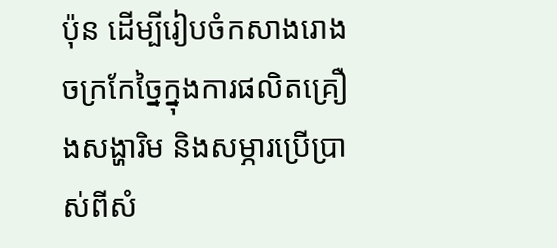ប៉ុន ដើម្បីរៀបចំកសាងរោងចក្រកែច្នៃក្នុងការផលិតគ្រឿងសង្ហារិម និងសម្ភារប្រើប្រាស់ពីសំ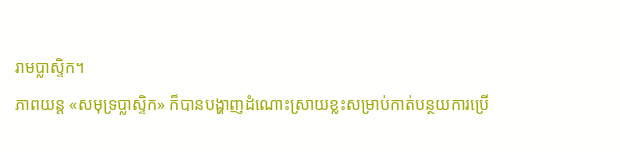រាមប្លាស្ទិក។
ភាពយន្ត «សមុទ្រប្លាស្ទិក» ក៏បានបង្ហាញដំណោះស្រាយខ្លះសម្រាប់កាត់បន្ថយការប្រើ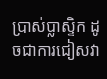ប្រាស់ប្លាស្ទិក ដូចជាការជៀសវា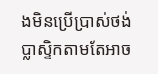ងមិនប្រើប្រាស់ថង់ប្លាស្ទិកតាមតែអាច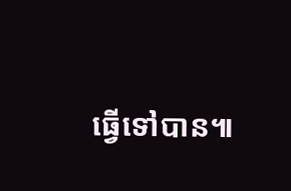ធ្វើទៅបាន៕